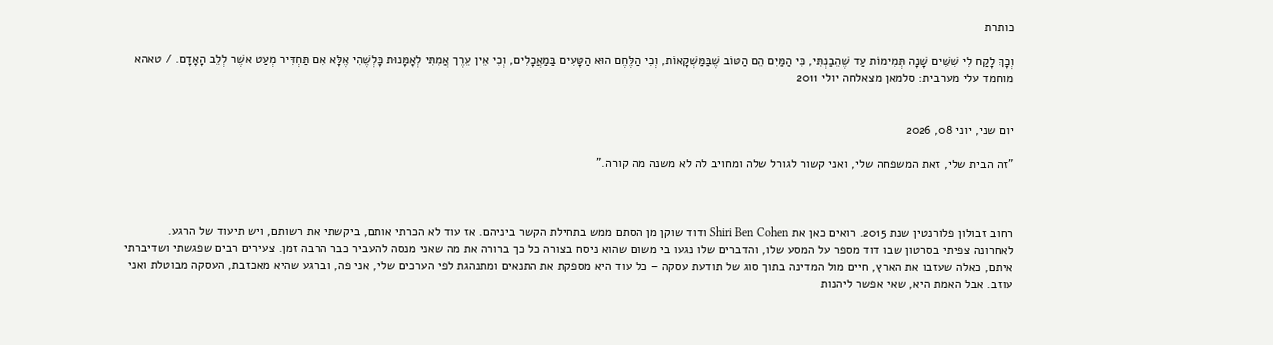כותרת

וְכָךְ לָקַח לִי שִׁשִּׁים שָׁנָה תְּמִימוֹת עַד שֶׁהֵבַנְתִּי, כִּי הַמַּיִם הֵם הַטּוֹב שֶׁבַּמַּשְׁקָאוֹת, וְכִי הַלֶּחֶם הוּא הַטָּעִים בַּמַאֲכָלִים, וְכִי אֵין עֵרֶך אֲמִתִּי לְאָמָּנוּת כָּלְשֶׁהִי אֶלָּא אִם תַּחְדִּיר מְעַט אשֶׁר לְלֵב הָאָדָם. / טאהא מוחמד עלי מערבית: סלמאן מצאלחה יולי 2011


יום שני, יוני 08, 2026

"זה הבית שלי, זאת המשפחה שלי, ואני קשור לגורל שלה ומחויב לה לא משנה מה קורה."



רחוב זבולון פלורנטין שנת 2015. רואים כאן את Shiri Ben Cohen ודוד שוקן מן הסתם ממש בתחילת הקשר ביניהם. אז עוד לא הכרתי אותם, ביקשתי את רשותם, ויש תיעוד של הרגע.
לאחרונה צפיתי בסרטון שבו דוד מספר על המסע שלו, והדברים שלו נגעו בי משום שהוא ניסח בצורה כל כך ברורה את מה שאני מנסה להעביר כבר הרבה זמן. צעירים רבים שפגשתי ושדיברתי איתם, כאלה שעזבו את הארץ, חיים מול המדינה בתוך סוג של תודעת עסקה – כל עוד היא מספקת את התנאים ומתנהגת לפי הערכים שלי, אני פה, וברגע שהיא מאכזבת, העסקה מבוטלת ואני עוזב. אבל האמת היא, שאי אפשר ליהנות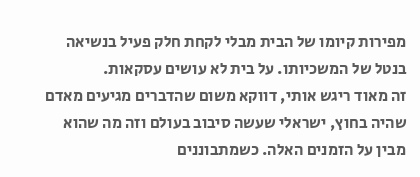מפירות קיומו של הבית מבלי לקחת חלק פעיל בנשיאה בנטל של המשכיותו. על בית לא עושים עסקאות.
זה מאוד ריגש אותי, דווקא משום שהדברים מגיעים מאדם שהיה בחוץ, ישראלי שעשה סיבוב בעולם וזה מה שהוא מבין על הזמנים האלה. כשמתבוננים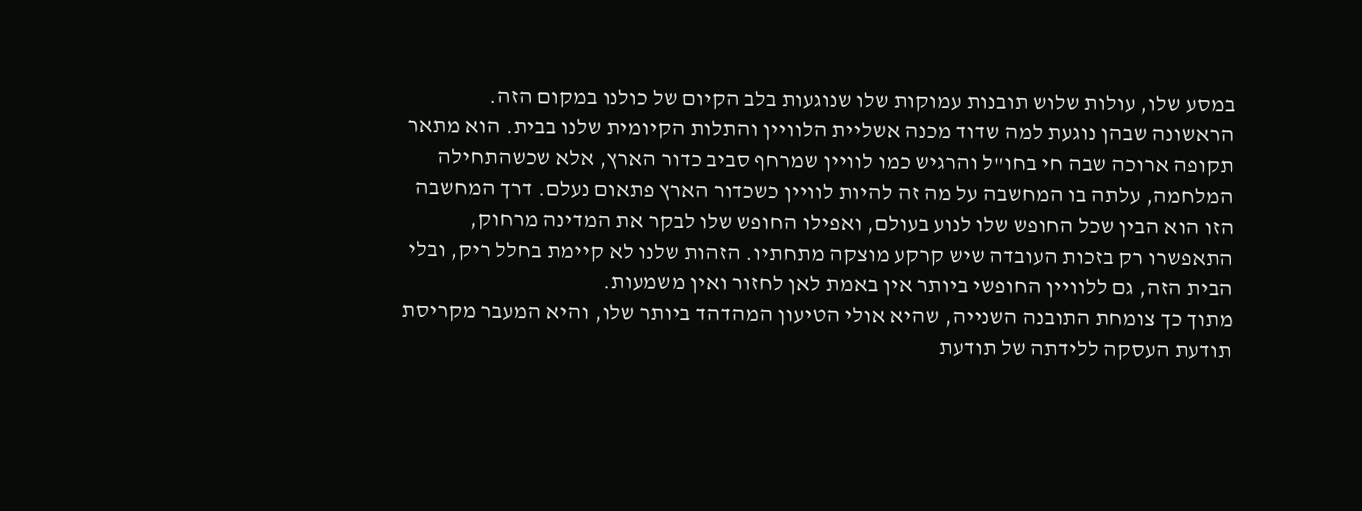במסע שלו, עולות שלוש תובנות עמוקות שלו שנוגעות בלב הקיום של כולנו במקום הזה.
הראשונה שבהן נוגעת למה שדוד מכנה אשליית הלוויין והתלות הקיומית שלנו בבית. הוא מתאר תקופה ארוכה שבה חי בחו"ל והרגיש כמו לוויין שמרחף סביב כדור הארץ, אלא שכשהתחילה המלחמה, עלתה בו המחשבה על מה זה להיות לוויין כשכדור הארץ פתאום נעלם. דרך המחשבה הזו הוא הבין שכל החופש שלו לנוע בעולם, ואפילו החופש שלו לבקר את המדינה מרחוק, התאפשרו רק בזכות העובדה שיש קרקע מוצקה מתחתיו. הזהות שלנו לא קיימת בחלל ריק, ובלי הבית הזה, גם ללוויין החופשי ביותר אין באמת לאן לחזור ואין משמעות.
מתוך כך צומחת התובנה השנייה, שהיא אולי הטיעון המהדהד ביותר שלו, והיא המעבר מקריסת תודעת העסקה ללידתה של תודעת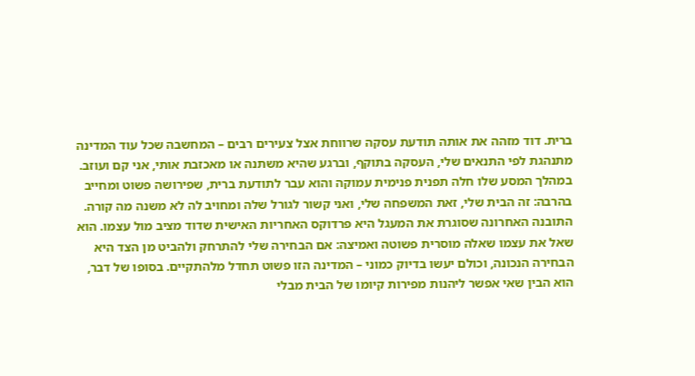ברית. דוד מזהה את אותה תודעת עסקה שרווחת אצל צעירים רבים – המחשבה שכל עוד המדינה מתנהגת לפי התנאים שלי, העסקה בתוקף, וברגע שהיא משתנה או מאכזבת אותי, אני קם ועוזב. במהלך המסע שלו חלה תפנית פנימית עמוקה והוא עבר לתודעת ברית, שפירושה פשוט ומחייב בהרבה: זה הבית שלי, זאת המשפחה שלי, ואני קשור לגורל שלה ומחויב לה לא משנה מה קורה.
התובנה האחרונה שסוגרת את המעגל היא פרדוקס האחריות האישית שדוד מציב מול עצמו. הוא שאל את עצמו שאלה מוסרית פשוטה ואמיצה: אם הבחירה שלי להתרחק ולהביט מן הצד היא הבחירה הנכונה, וכולם יעשו בדיוק כמוני – המדינה הזו פשוט תחדל מלהתקיים. בסופו של דבר, הוא הבין שאי אפשר ליהנות מפירות קיומו של הבית מבלי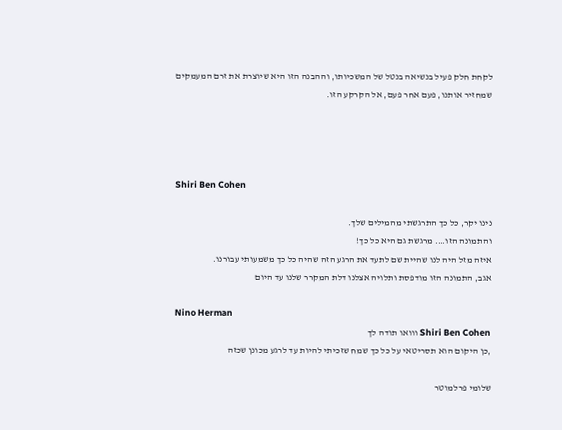לקחת חלק פעיל בנשיאה בנטל של המשכיותו, וההבנה הזו היא שיוצרת את זרם המעמקים שמחזיר אותנו, פעם אחר פעם, אל הקרקע הזו.




Shiri Ben Cohen

נינו יקר, כל כך התרגשתי מהמילים שלך.
והתמונה הזו…. מרגשת גם היא כל כך!
איזה מזל היה לנו שהיית שם לתעד את הרגע הזה שהיה כל כך משמעותי עבורנו.
אגב, התמונה הזו מודפסת ותלויה אצלנו דלת המקרר שלנו עד היום

Nino Herman
Shiri Ben Cohen ווואו תודה לך
,כן היקום הוא תסריטאי על כל כך שמח שזכיתי להיות עד לרגע מכונן שכזה

שלומי פרלמוטר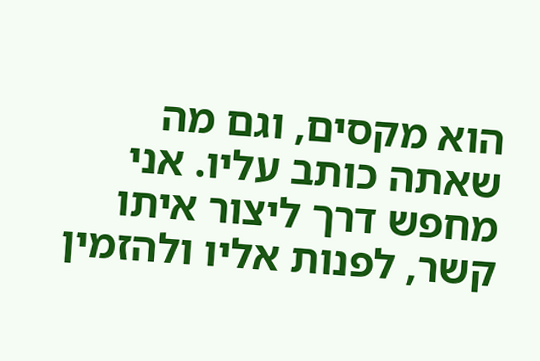הוא מקסים, וגם מה שאתה כותב עליו. אני מחפש דרך ליצור איתו קשר, לפנות אליו ולהזמין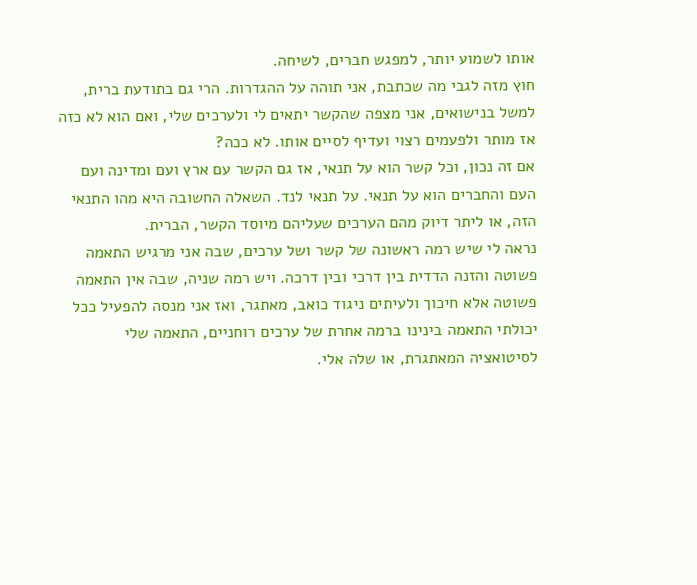אותו לשמוע יותר, למפגש חברים, לשיחה.
חוץ מזה לגבי מה שכתבת, אני תוהה על ההגדרות. הרי גם בתודעת ברית, למשל בנישואים, אני מצפה שהקשר יתאים לי ולערכים שלי, ואם הוא לא כזה אז מותר ולפעמים רצוי ועדיף לסיים אותו. לא ככה?
אם זה נכון, וכל קשר הוא על תנאי, אז גם הקשר עם ארץ ועם ומדינה ועם העם והחברים הוא על תנאי. על תנאי לנד. השאלה החשובה היא מהו התנאי הזה, או ליתר דיוק מהם הערכים שעליהם מיוסד הקשר, הברית.
נראה לי שיש רמה ראשונה של קשר ושל ערכים, שבה אני מרגיש התאמה פשוטה והזנה הדדית בין דרכי ובין דרכה. ויש רמה שניה, שבה אין התאמה פשוטה אלא חיכוך ולעיתים ניגוד כואב, מאתגר, ואז אני מנסה להפעיל ככל יכולתי התאמה בינינו ברמה אחרת של ערכים רוחניים, התאמה שלי לסיטואציה המאתגרת, או שלה אלי.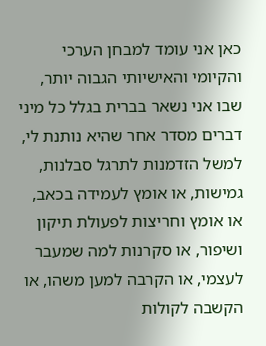כאן אני עומד למבחן הערכי והקיומי והאישיותי הגבוה יותר, שבו אני נשאר בברית בגלל כל מיני דברים מסדר אחר שהיא נותנת לי, למשל הזדמנות לתרגל סבלנות, גמישות, או אומץ לעמידה בכאב, או אומץ וחריצות לפעולת תיקון ושיפור, או סקרנות למה שמעבר לעצמי, או הקרבה למען משהו, או הקשבה לקולות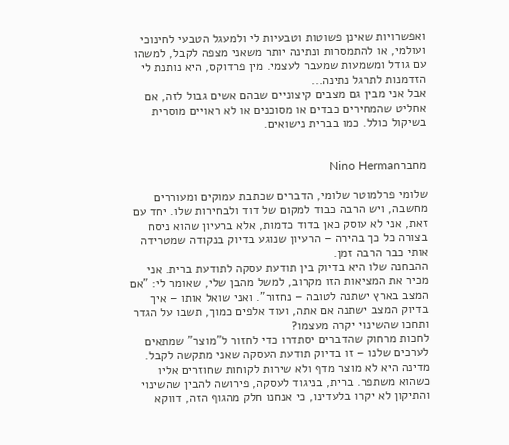ואפשרויות שאינן פשוטות וטבעיות לי ולמעגל הטבעי לחינוכי ועולמי, או להתמסרות ונתינה יותר משאני מצפה לקבל, למשהו עם גודל ומשמעות שמעבר לעצמי. מין פרדוקס, היא נותנת לי הזדמנות לתרגל נתינה...
אבל אני מבין גם מצבים קיצוניים שבהם אשים גבול לזה, אם אחליט שהמחירים כבדים או מסוכנים או לא ראויים מוסרית בשיקול כולל. כמו בברית נישואים.


מחברNino Herman

שלומי פרלמוטר שלומי, הדברים שכתבת עמוקים ומעוררים מחשבה, ויש הרבה כבוד למקום של דוד ולבחירות שלו. יחד עם זאת, אני לא עוסק כאן בדוד כדמות, אלא ברעיון שהוא ניסח בצורה כל כך בהירה – הרעיון שנוגע בדיוק בנקודה שמטרידה אותי כבר הרבה זמן.
ההבחנה שלו היא בדיוק בין תודעת עסקה לתודעת ברית. אני מכיר את המציאות הזו מקרוב, למשל מהבן שלי, שאומר לי: "אם המצב בארץ ישתנה לטובה – נחזור". ואני שואל אותו – איך בדיוק המצב ישתנה אם אתה, ועוד אלפים כמוך, תשבו על הגדר ותחכו שהשינוי יקרה מעצמו?
לחכות מרחוק שהדברים יסתדרו כדי לחזור ל"מוצר" שמתאים לערכים שלנו – זו בדיוק תודעת העסקה שאני מתקשה לקבל. מדינה היא לא מוצר מדף ולא שירות לקוחות שחוזרים אליו כשהוא משתפר. ברית, בניגוד לעסקה, פירושה להבין שהשינוי והתיקון לא יקרו בלעדינו, כי אנחנו חלק מהגוף הזה, דווקא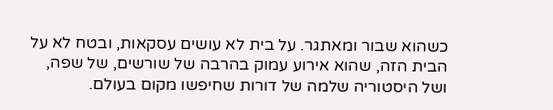כשהוא שבור ומאתגר. על בית לא עושים עסקאות, ובטח לא על הבית הזה, שהוא אירוע עמוק בהרבה של שורשים, של שפה, ושל היסטוריה שלמה של דורות שחיפשו מקום בעולם.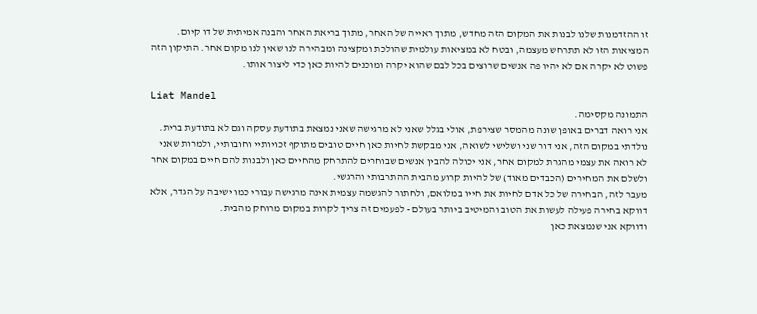זו ההזדמנות שלנו לבנות את המקום הזה מחדש, מתוך ראייה של האחר, מתוך בריאת האחר והבנה אמיתית של דו קיום. המציאות הזו לא תתרחש מעצמה, ובטח לא במציאות עולמית שהולכת ומקצינה ומבהירה לנו שאין לנו מקום אחר. התיקון הזה פשוט לא יקרה אם לא יהיו פה אנשים שרוצים בכל לבם שהוא יקרה ומוכנים להיות כאן כדי ליצור אותו.

Liat Mandel
התמונה מקסימה.
אני רואה דברים באופן שונה מהמסר שצירפת, אולי בגלל שאני לא מרגישה שאני נמצאת בתודעת עסקה וגם לא בתודעת ברית. נולדתי במקום הזה, אני דור שני ושלישי לשואה, אני מבקשת לחיות כאן חיים טובים מתוקף זכויותיי וחובותיי, ולמרות שאני לא רואה את עצמי מהגרת למקום אחר, אני יכולה להבין אנשים שבוחרים להתרחק מהחיים כאן ולבנות להם חיים במקום אחר ולשלם את המחירים (הכבדים מאוד) של להיות קרוע מהבית ההתרבותי והרגשי.
מעבר לזה, הבחירה של כל אדם לחיות את חייו במלואם, ולחתור להגשמה עצמית אינה מרגישה עבורי כמו ישיבה על הגדר, אלא דווקא בחירה פעילה לעשות את הטוב והמיטיב ביותר בעולם - לפעמים זה צריך לקרות במקום מרוחק מהבית.
ודווקא אני שנמצאת כאן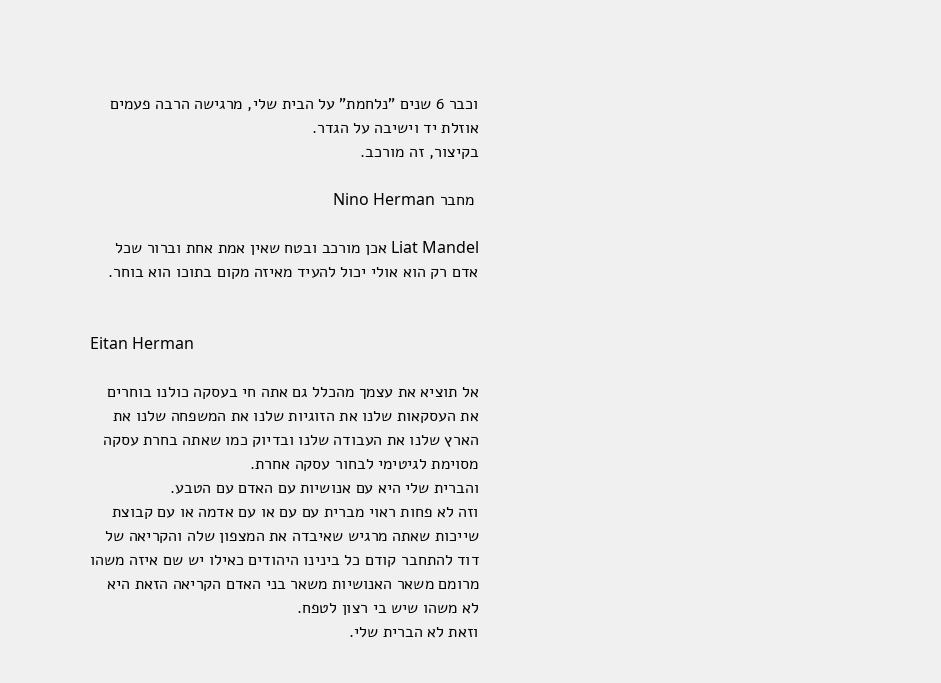וכבר 6 שנים "נלחמת" על הבית שלי, מרגישה הרבה פעמים אוזלת יד וישיבה על הגדר.
בקיצור, זה מורכב.

 מחבר Nino Herman

Liat Mandel אכן מורכב ובטח שאין אמת אחת וברור שכל אדם רק הוא אולי יכול להעיד מאיזה מקום בתוכו הוא בוחר.


Eitan Herman

אל תוציא את עצמך מהכלל גם אתה חי בעסקה כולנו בוחרים את העסקאות שלנו את הזוגיות שלנו את המשפחה שלנו את הארץ שלנו את העבודה שלנו ובדיוק כמו שאתה בחרת עסקה מסוימת לגיטימי לבחור עסקה אחרת.
והברית שלי היא עם אנושיות עם האדם עם הטבע.
וזה לא פחות ראוי מברית עם עם או עם אדמה או עם קבוצת שייכות שאתה מרגיש שאיבדה את המצפון שלה והקריאה של דוד להתחבר קודם כל בינינו היהודים כאילו יש שם איזה משהו מרומם משאר האנושיות משאר בני האדם הקריאה הזאת היא לא משהו שיש בי רצון לטפח.
וזאת לא הברית שלי.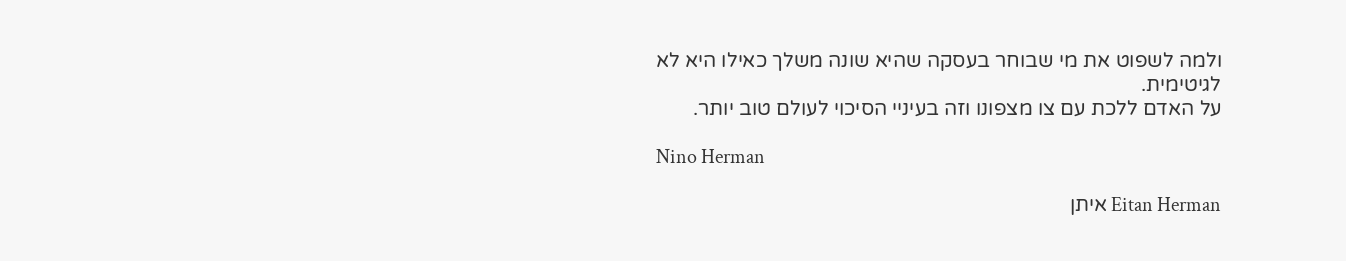ולמה לשפוט את מי שבוחר בעסקה שהיא שונה משלך כאילו היא לא לגיטימית.
על האדם ללכת עם צו מצפונו וזה בעיניי הסיכוי לעולם טוב יותר.

Nino Herman

Eitan Herman איתן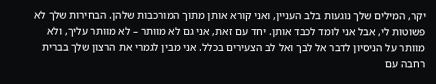יקר, המילים שלך נוגעות בלב העניין, ואני קורא אותן מתוך המורכבות שלהן. הבחירות שלך לא פשוטות לי, אבל אני לומד לכבד אותן. יחד עם זאת, אני גם לא מוותר – לא מוותר עליך, ולא מוותר על הניסיון לדבר אל לבך ואל לב הצעירים בכלל. אני מבין לגמרי את הרצון שלך בברית רחבה עם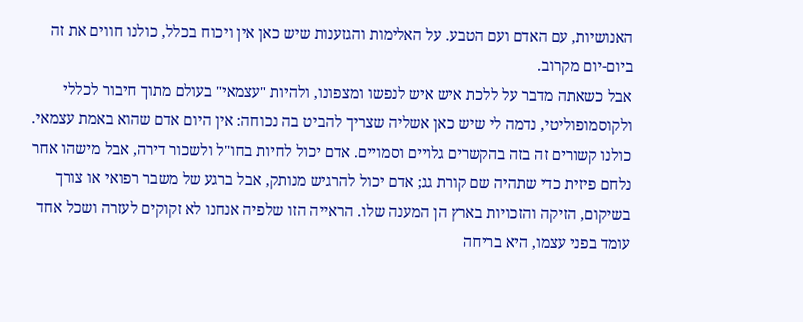האנושיות, עם האדם ועם הטבע. על האלימות והגזענות שיש כאן אין ויכוח בכלל, כולנו חווים את זה ביום-יום מקרוב.
אבל כשאתה מדבר על ללכת איש איש לנפשו ומצפונו, ולהיות "עצמאי" בעולם מתוך חיבור לכללי ולקוסמופוליטי, נדמה לי שיש כאן אשליה שצריך להביט בה נכוחה: אין היום אדם שהוא באמת עצמאי. כולנו קשורים זה בזה בהקשרים גלויים וסמויים. אדם יכול לחיות בחו"ל ולשכור דירה, אבל מישהו אחר נלחם פיזית כדי שתהיה שם קורת גג; אדם יכול להרגיש מנותק, אבל ברגע של משבר רפואי או צורך בשיקום, הזיקה והזכויות בארץ הן המענה שלו. הראייה הזו שלפיה אנחנו לא זקוקים לעזרה ושכל אחד עומד בפני עצמו, היא בריחה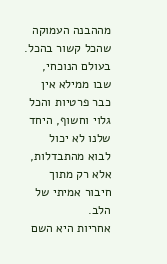מההבנה העמוקה שהכל קשור בהכל. בעולם הנוכחי, שבו ממילא אין כבר פרטיות והכל גלוי וחשוף, היחד שלנו לא יכול לבוא מהתבדלות, אלא רק מתוך חיבור אמיתי של הלב.
אחריות היא השם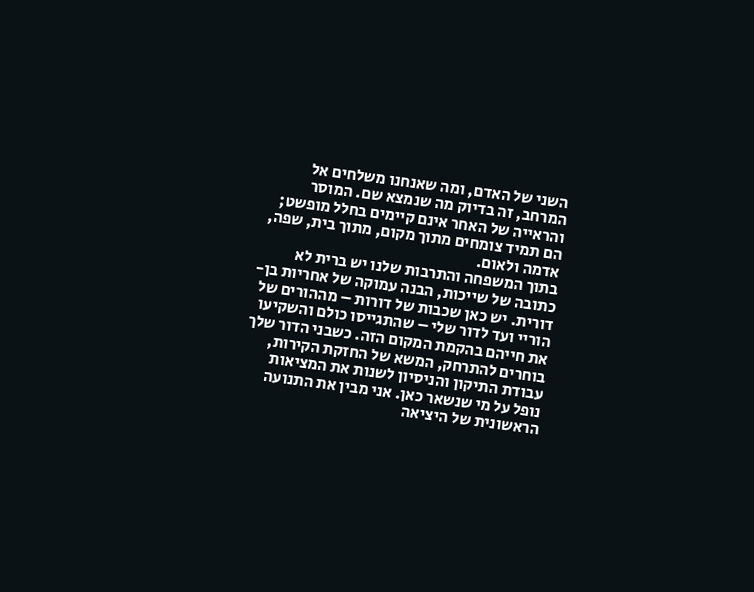השני של האדם, ומה שאנחנו משלחים אל המרחב, זה בדיוק מה שנמצא שם. המוסר והראייה של האחר אינם קיימים בחלל מופשט; הם תמיד צומחים מתוך מקום, מתוך בית, שפה, אדמה ולאום.
בתוך המשפחה והתרבות שלנו יש ברית לא כתובה של שייכות, הבנה עמוקה של אחריות בן-דורית. יש כאן שכבות של דורות – מההורים של הוריי ועד לדור שלי – שהתגייסו כולם והשקיעו את חייהם בהקמת המקום הזה. כשבני הדור שלך בוחרים להתרחק, המשא של החזקת הקירות, עבודת התיקון והניסיון לשנות את המציאות נופל על מי שנשאר כאן. אני מבין את התנועה הראשונית של היציאה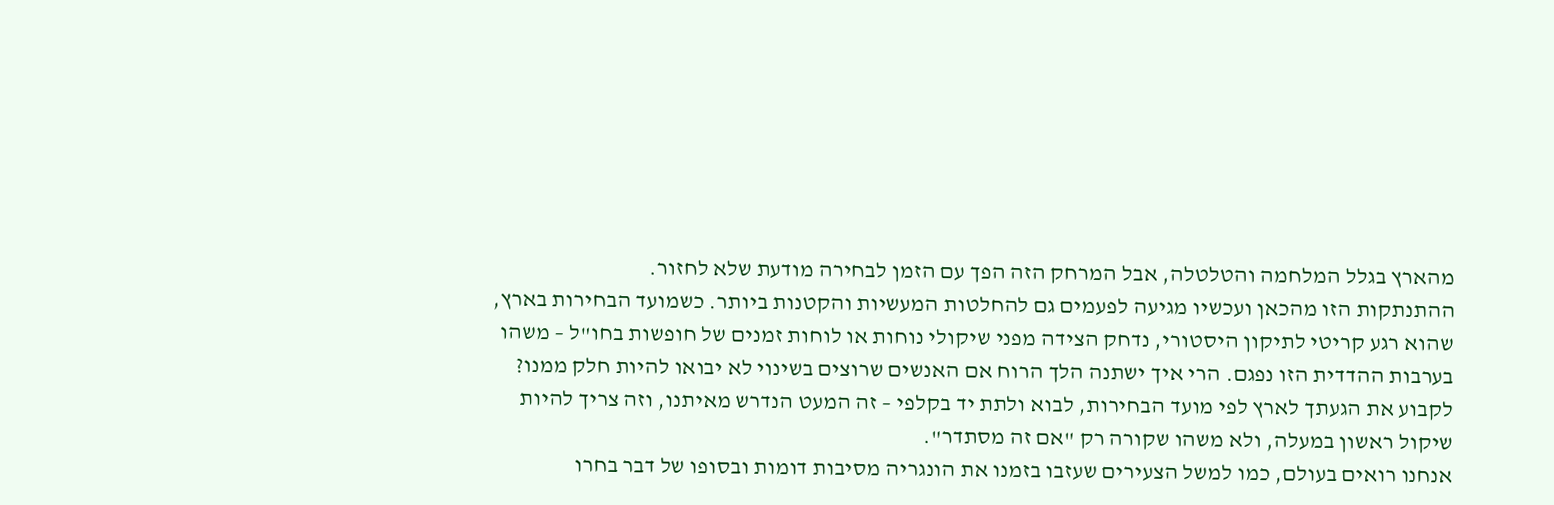מהארץ בגלל המלחמה והטלטלה, אבל המרחק הזה הפך עם הזמן לבחירה מודעת שלא לחזור.
ההתנתקות הזו מהכאן ועכשיו מגיעה לפעמים גם להחלטות המעשיות והקטנות ביותר. כשמועד הבחירות בארץ, שהוא רגע קריטי לתיקון היסטורי, נדחק הצידה מפני שיקולי נוחות או לוחות זמנים של חופשות בחו"ל – משהו בערבות ההדדית הזו נפגם. הרי איך ישתנה הלך הרוח אם האנשים שרוצים בשינוי לא יבואו להיות חלק ממנו? לקבוע את הגעתך לארץ לפי מועד הבחירות, לבוא ולתת יד בקלפי – זה המעט הנדרש מאיתנו, וזה צריך להיות שיקול ראשון במעלה, ולא משהו שקורה רק "אם זה מסתדר".
אנחנו רואים בעולם, כמו למשל הצעירים שעזבו בזמנו את הונגריה מסיבות דומות ובסופו של דבר בחרו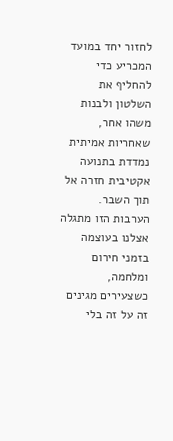לחזור יחד במועד המכריע כדי להחליף את השלטון ולבנות משהו אחר, שאחריות אמיתית נמדדת בתנועה אקטיבית חזרה אל תוך השבר. הערבות הזו מתגלה אצלנו בעוצמה בזמני חירום ומלחמה, כשצעירים מגינים זה על זה בלי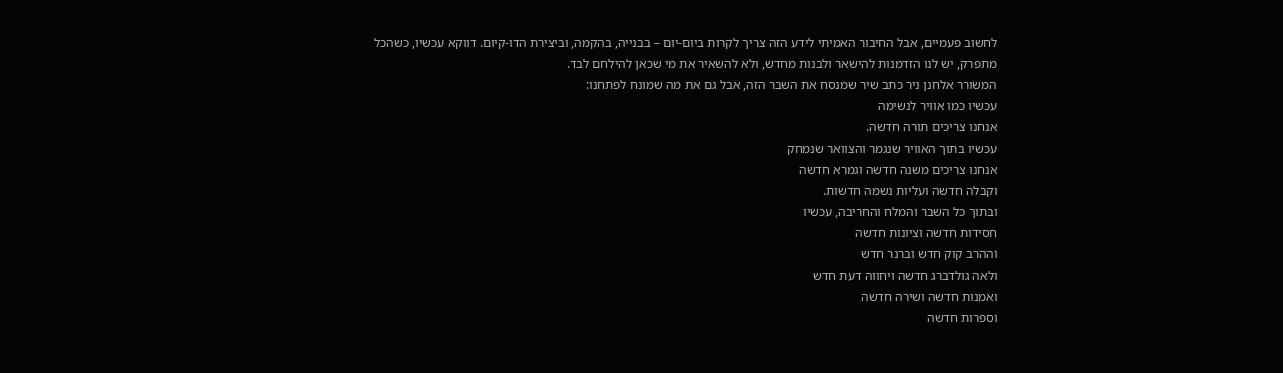לחשוב פעמיים, אבל החיבור האמיתי לידע הזה צריך לקרות ביום-יום – בבנייה, בהקמה, וביצירת הדו-קיום. דווקא עכשיו, כשהכל מתפרק, יש לנו הזדמנות להישאר ולבנות מחדש, ולא להשאיר את מי שכאן להילחם לבד.
המשורר אלחנן ניר כתב שיר שמנסח את השבר הזה, אבל גם את מה שמונח לפתחנו:
עכשיו כמו אוויר לנשימה
אנחנו צריכים תורה חדשה.
עכשיו בתוך האוויר שנגמר והצוואר שנמחק
אנחנו צריכים משנה חדשה וגמרא חדשה
וקבלה חדשה ועליות נשמה חדשות.
ובתוך כל השבר והמלח והחריבה, עכשיו
חסידות חדשה וציונות חדשה
וההרב קוק חדש וברנר חדש
ולאה גולדברג חדשה ויחווה דעת חדש
ואמנות חדשה ושירה חדשה
וספרות חדשה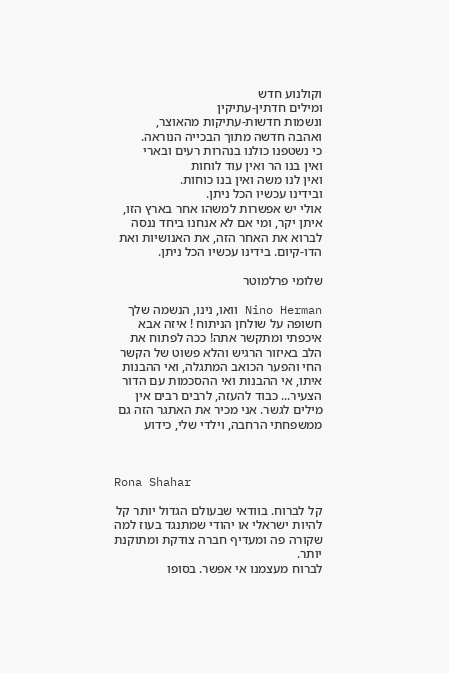וקולנוע חדש
ומילים חדתין-עתיקין
ונשמות חדשות-עתיקות מהאוצר,
ואהבה חדשה מתוך הבכייה הנוראה.
כי נשטפנו כולנו בנהרות רעים ובארי
ואין בנו הר ואין עוד לוחות
ואין לנו משה ואין בנו כוחות.
ובידינו עכשיו הכל ניתן.
אולי יש אפשרות למשהו אחר בארץ הזו, איתן יקר, ומי אם לא אנחנו ביחד ננסה לברוא את האחר הזה, את האנושיות ואת הדו-קיום. בידינו עכשיו הכל ניתן.

שלומי פרלמוטר

Nino Herman וואו, נינו, הנשמה שלך חשופה על שולחן הניתוח ! איזה אבא איכפתי ומתקשר אתה! ככה לפתוח את הלב באיזור הרגיש והלא פשוט של הקשר החי והפער הכואב המתגלה, ואי ההבנות איתו, אי ההבנות ואי ההסכמות עם הדור הצעיר... כבוד להעזה, לרבים רבים אין מילים לגשר. אני מכיר את האתגר הזה גם ממשפחתי הרחבה, וילדי שלי, כידוע



Rona Shahar

קל לברוח. בוודאי שבעולם הגדול יותר קל להיות ישראלי או יהודי שמתנגד בעוז למה שקורה פה ומעדיף חברה צודקת ומתוקנת יותר.
לברוח מעצמנו אי אפשר. בסופו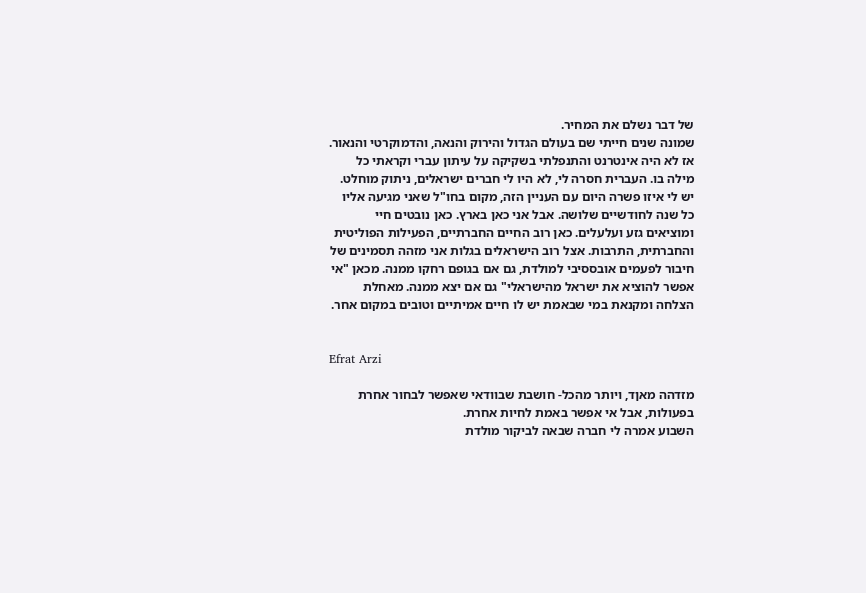של דבר נשלם את המחיר.
שמונה שנים חייתי שם בעולם הגדול והירוק והנאה, והדמוקרטי והנאור. אז לא היה אינטרנט והתנפלתי בשקיקה על עיתון עברי וקראתי כל מילה בו. העברית חסרה לי, לא היו לי חברים ישראלים, ניתוק מוחלט.
יש לי איזו פשרה היום עם העניין הזה, מקום בחו"ל שאני מגיעה אליו כל שנה לחודשיים שלושה. אבל אני כאן בארץ. כאן נובטים חיי ומוציאים גזע ועלעלים. כאן רוב החיים החברתיים, הפעילות הפוליטית והחברתית, התרבות. אצל רוב הישראלים בגלות אני מזהה תסמינים של חיבור לפעמים אובססיבי למולדת, גם אם בגופם רחקו ממנה. מכאן "אי אפשר להוציא את ישראל מהישראלי" גם אם יצא ממנה. מאחלת הצלחה ומקנאת במי שבאמת יש לו חיים אמיתיים וטובים במקום אחר.


Efrat Arzi

מזדהה מאןד, ויותר מהכל- חושבת שבוודאי שאפשר לבחור אחרת בפעולות, אבל אי אפשר באמת לחיות אחרת.
השבוע אמרה לי חברה שבאה לביקור מולדת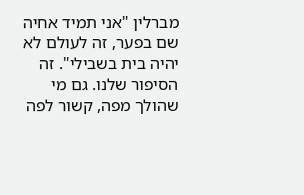מברלין "אני תמיד אחיה שם בפער, זה לעולם לא יהיה בית בשבילי". זה הסיפור שלנו. גם מי שהולך מפה, קשור לפה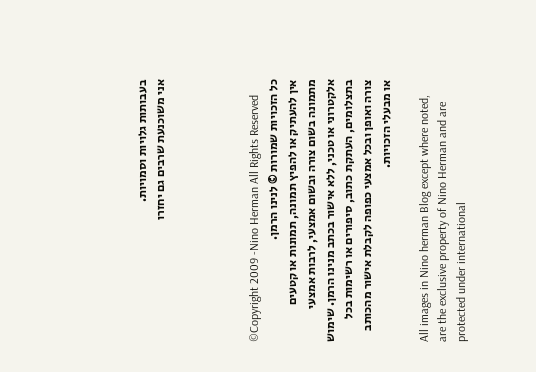בעבותות גלויות וסמויות.
אני משוכנעת שרבים גם יחזרו




©Copyright 2009 -Nino Herman All Rights Reserved
כל הזכויות שמורות © לנינו הרמן.
אין להעתיק או להפיץ תמונה, תמונות או קטעים מתמונה בשום צורה ובשום אמצעי, לרבות אמצעי אלקטרוני או טכני, ללא אישור בכתב מנינו הרמן. שימוש בתצלומים, העתקת כתוב, סיפורים או רשימות בכל צורה ואופן ובכל אמצעי כפופה לקבלת אישור מהכותב או מבעלי הזכויות.

All images in Nino herman Blog except where noted, are the exclusive property of Nino Herman and are protected under international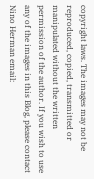copyright laws. The images may not be reproduced, copied, transmitted or manipulated without the written permission of the author. If you wish to use any of the images in this Blog, please contact Nino Herman email: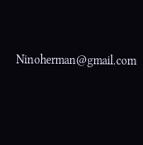Ninoherman@gmail.com